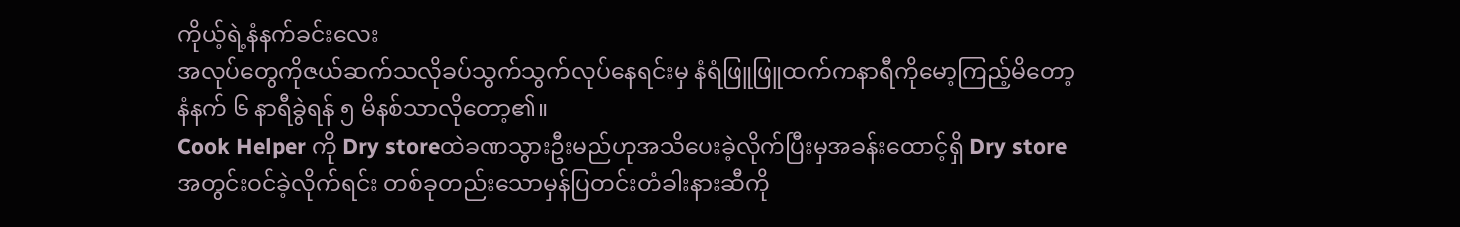ကိုယ့်ရဲ့နံနက်ခင်းလေး
အလုပ်တွေကိုဇယ်ဆက်သလိုခပ်သွက်သွက်လုပ်နေရင်းမှ နံရံဖြူဖြူထက်ကနာရီကိုမော့ကြည့်မိတော့ နံနက် ၆ နာရီခွဲရန် ၅ မိနစ်သာလိုတော့၏။
Cook Helper ကို Dry storeထဲခဏသွားဦးမည်ဟုအသိပေးခဲ့လိုက်ပြီးမှအခန်းထောင့်ရှိ Dry store အတွင်းဝင်ခဲ့လိုက်ရင်း တစ်ခုတည်းသောမှန်ပြတင်းတံခါးနားဆီကို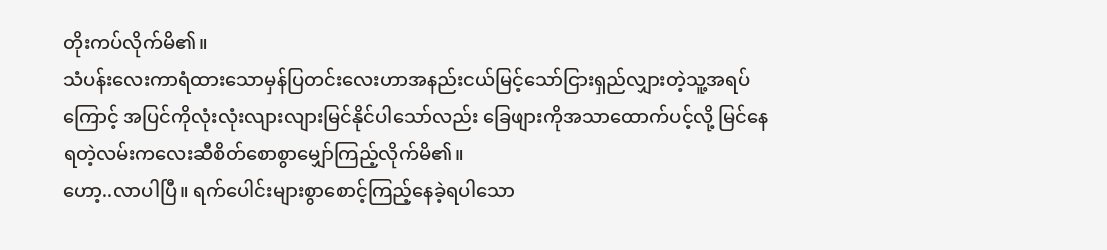တိုးကပ်လိုက်မိ၏။
သံပန်းလေးကာရံထားသောမှန်ပြတင်းလေးဟာအနည်းငယ်မြင့်သော်ငြားရှည်လျှားတဲ့သူ့အရပ်ကြောင့် အပြင်ကိုလုံးလုံးလျားလျားမြင်နိုင်ပါသော်လည်း ခြေဖျားကိုအသာထောက်ပင့်လို့ မြင်နေရတဲ့လမ်းကလေးဆီစိတ်စောစွာမျှော်ကြည့်လိုက်မိ၏။
ဟော့..လာပါပြီ။ ရက်ပေါင်းများစွာစောင့်ကြည့်နေခဲ့ရပါသော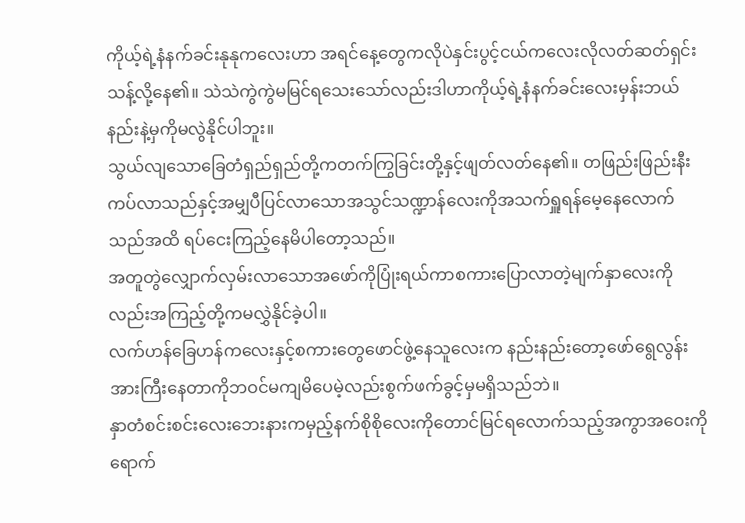ကိုယ့်ရဲ့နံနက်ခင်းနုနုကလေးဟာ အရင်နေ့တွေကလိုပဲနှင်းပွင့်ငယ်ကလေးလိုလတ်ဆတ်ရှင်းသန့်လို့နေ၏။ သဲသဲကွဲကွဲမမြင်ရသေးသော်လည်းဒါဟာကိုယ့်ရဲ့နံနက်ခင်းလေးမှန်းဘယ်နည်းနဲ့မှကိုမလွဲနိုင်ပါဘူး။
သွယ်လျသောခြေတံရှည်ရှည်တို့ကတက်ကြွခြင်းတို့နှင့်ဖျတ်လတ်နေ၏။ တဖြည်းဖြည်းနီးကပ်လာသည်နှင့်အမျှပီပြင်လာသောအသွင်သဏ္ဍာန်လေးကိုအသက်ရှူရန်မေ့နေလောက်သည်အထိ ရပ်ငေးကြည့်နေမိပါတော့သည်။
အတူတွဲလျှောက်လှမ်းလာသောအဖော်ကိုပြုံးရယ်ကာစကားပြောလာတဲ့မျက်နှာလေးကိုလည်းအကြည့်တို့ကမလွှဲနိုင်ခဲ့ပါ။
လက်ဟန်ခြေဟန်ကလေးနှင့်စကားတွေဖောင်ဖွဲ့နေသူလေးက နည်းနည်းတော့ဖော်ရွေလွန်းအားကြီးနေတာကိုဘဝင်မကျမိပေမဲ့လည်းစွက်ဖက်ခွင့်မှမရှိသည်ဘဲ။
နှာတံစင်းစင်းလေးဘေးနားကမှည့်နက်စိုစိုလေးကိုတောင်မြင်ရလောက်သည့်အကွာအဝေးကိုရောက်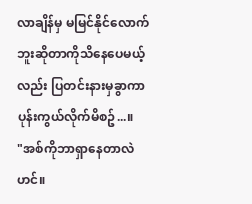လာချိန်မှ မမြင်နိုင်လောက်ဘူးဆိုတာကိုသိနေပေမယ့်လည်း ပြတင်းနားမှခွာကာပုန်းကွယ်လိုက်မိစဥ်...။
"အစ်ကိုဘာရှာနေတာလဲဟင်။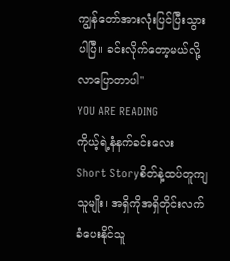ကျွန်တော်အားလုံးပြင်ပြီးသွားပါပြီ။ ခင်းလိုက်တော့မယ်လို့လာပြောတာပါ"
YOU ARE READING
ကိုယ့်ရဲ့နံနက်ခင်းလေး
Short Storyစိတ်နဲ့ထပ်တူကျသူမျိုး၊ အရှိကိုအရှိတိုင်းလက်ခံပေးနိုင်သူ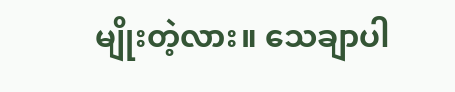မျိုးတဲ့လား။ သေချာပါ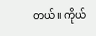တယ်။ ကိုယ်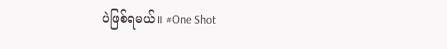ပဲဖြစ်ရမယ်။ #One Shot